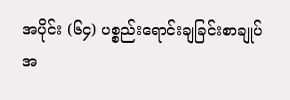အပိုင်း (၆၄) ပစ္စည်းရောင်းချခြင်းစာချုပ်
အ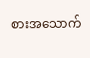စားအသောက်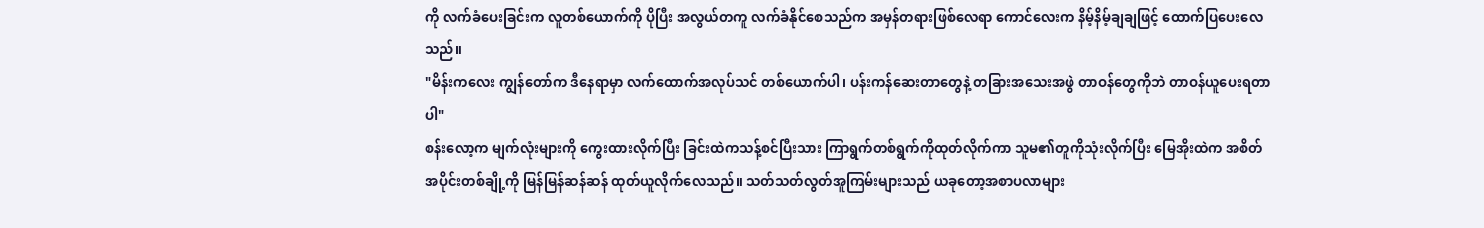ကို လက်ခံပေးခြင်းက လူတစ်ယောက်ကို ပိုပြီး အလွယ်တကူ လက်ခံနိုင်စေသည်က အမှန်တရားဖြစ်လေရာ ကောင်လေးက နိမ့်နိမ့်ချချဖြင့် ထောက်ပြပေးလေသည်။
"မိန်းကလေး ကျွန်တော်က ဒီနေရာမှာ လက်ထောက်အလုပ်သင် တစ်ယောက်ပါ၊ ပန်းကန်ဆေးတာတွေနဲ့ တခြားအသေးအဖွဲ တာဝန်တွေကိုဘဲ တာဝန်ယူပေးရတာပါ"
စန်းလော့က မျက်လုံးများကို ကွေးထားလိုက်ပြီး ခြင်းထဲကသန့်စင်ပြီးသား ကြာရွက်တစ်ရွက်ကိုထုတ်လိုက်ကာ သူမ၏တူကိုသုံးလိုက်ပြီး မြေအိုးထဲက အစိတ်အပိုင်းတစ်ချို့ကို မြန်မြန်ဆန်ဆန် ထုတ်ယူလိုက်လေသည်။ သတ်သတ်လွတ်အူကြမ်းများသည် ယခုတော့အစာပလာများ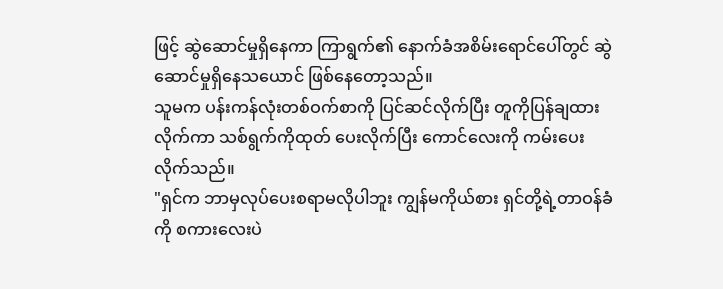ဖြင့် ဆွဲဆောင်မှုရှိနေကာ ကြာရွက်၏ နောက်ခံအစိမ်းရောင်ပေါ်တွင် ဆွဲဆောင်မှုရှိနေသယောင် ဖြစ်နေတော့သည်။
သူမက ပန်းကန်လုံးတစ်ဝက်စာကို ပြင်ဆင်လိုက်ပြီး တူကိုပြန်ချထားလိုက်ကာ သစ်ရွက်ကိုထုတ် ပေးလိုက်ပြီး ကောင်လေးကို ကမ်းပေးလိုက်သည်။
"ရှင်က ဘာမှလုပ်ပေးစရာမလိုပါဘူး ကျွန်မကိုယ်စား ရှင်တို့ရဲ့တာဝန်ခံကို စကားလေးပဲ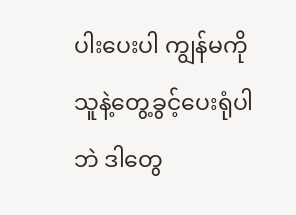ပါးပေးပါ ကျွန်မကို သူနဲ့တွေ့ခွင့်ပေးရုံပါဘဲ ဒါတွေ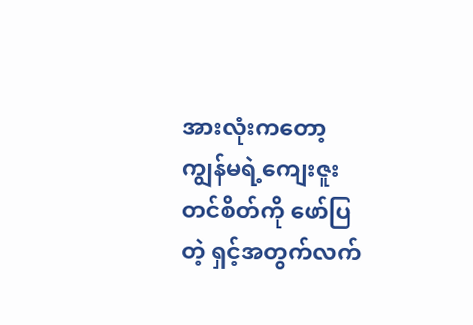အားလုံးကတော့ ကျွန်မရဲ့ကျေးဇူးတင်စိတ်ကို ဖော်ပြတဲ့ ရှင့်အတွက်လက်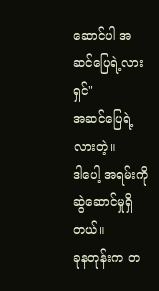ဆောင်ပါ အဆင်ပြေရဲ့လားရှင်"
အဆင်ပြေရဲ့လားတဲ့။
ဒါပေါ့ အရမ်းကို ဆွဲဆောင်မှုရှိတယ်။
ခုနတုန်းက တ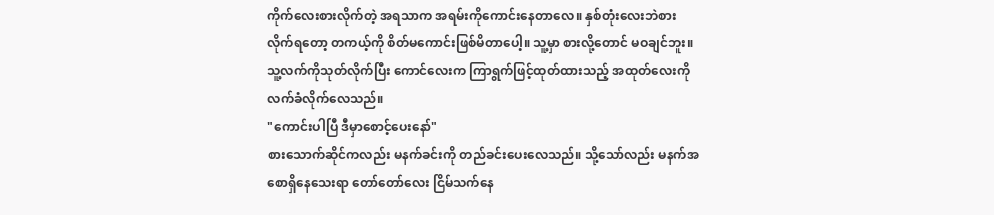ကိုက်လေးစားလိုက်တဲ့ အရသာက အရမ်းကိုကောင်းနေတာလေ။ နှစ်တုံးလေးဘဲစားလိုက်ရတော့ တကယ့်ကို စိတ်မကောင်းဖြစ်မိတာပေါ့။ သူ့မှာ စားလို့တောင် မဝချင်ဘူး။
သူ့လက်ကိုသုတ်လိုက်ပြီး ကောင်လေးက ကြာရွက်ဖြင့်ထုတ်ထားသည့် အထုတ်လေးကို လက်ခံလိုက်လေသည်။
"ကောင်းပါပြီ ဒီမှာစောင့်ပေးနော်"
စားသောက်ဆိုင်ကလည်း မနက်ခင်းကို တည်ခင်းပေးလေသည်။ သို့သော်လည်း မနက်အစောရှိနေသေးရာ တော်တော်လေး ငြိမ်သက်နေ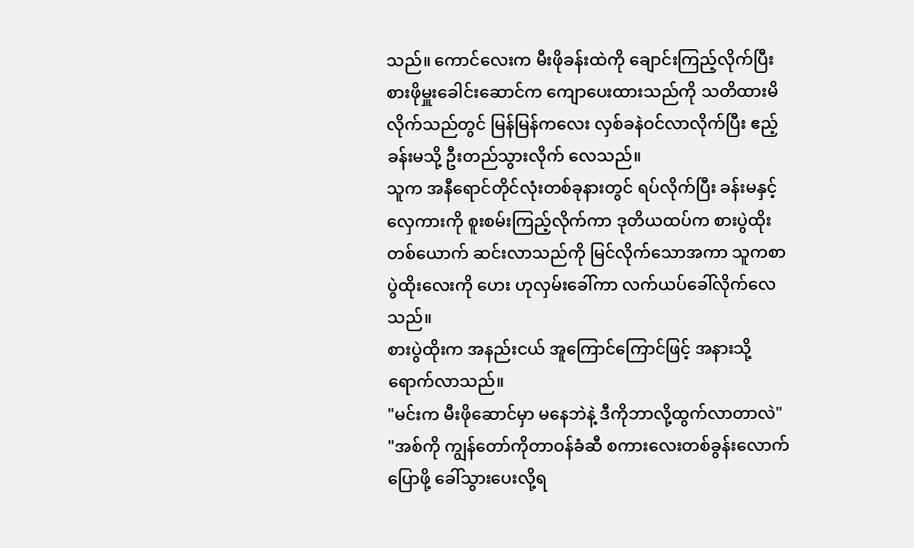သည်။ ကောင်လေးက မီးဖိုခန်းထဲကို ချောင်းကြည့်လိုက်ပြီး စားဖိုမှူးခေါင်းဆောင်က ကျောပေးထားသည်ကို သတိထားမိလိုက်သည်တွင် မြန်မြန်ကလေး လှစ်ခနဲဝင်လာလိုက်ပြီး ဧည့်ခန်းမသို့ ဦးတည်သွားလိုက် လေသည်။
သူက အနီရောင်တိုင်လုံးတစ်ခုနားတွင် ရပ်လိုက်ပြီး ခန်းမနှင့်လှေကားကို စူးစမ်းကြည့်လိုက်ကာ ဒုတိယထပ်က စားပွဲထိုးတစ်ယောက် ဆင်းလာသည်ကို မြင်လိုက်သောအကာ သူကစာပွဲထိုးလေးကို ဟေး ဟုလှမ်းခေါ်ကာ လက်ယပ်ခေါ်လိုက်လေသည်။
စားပွဲထိုးက အနည်းငယ် အူကြောင်ကြောင်ဖြင့် အနားသို့ရောက်လာသည်။
"မင်းက မီးဖိုဆောင်မှာ မနေဘဲနဲ့ ဒီကိုဘာလို့ထွက်လာတာလဲ"
"အစ်ကို ကျွန်တော်ကိုတာဝန်ခံဆီ စကားလေးတစ်ခွန်းလောက်ပြောဖို့ ခေါ်သွားပေးလို့ရ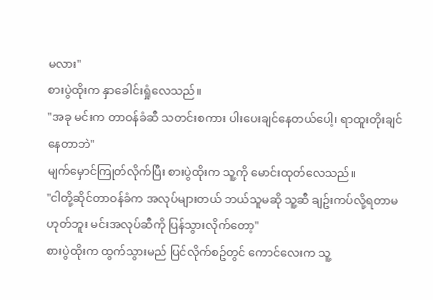မလား"
စားပွဲထိုးက နှာခေါင်းရှုံလေသည်။
"အခု မင်းက တာဝန်ခံဆီ သတင်းစကား ပါးပေးချင်နေတယ်ပေါ့၊ ရာထူးတိုးချင်နေတာဘဲ"
မျက်မှောင်ကြုတ်လိုက်ပြီး စားပွဲထိုးက သူ့ကို မောင်းထုတ်လေသည်။
"ငါတို့ဆိုင်တာဝန်ခံက အလုပ်များတယ် ဘယ်သူမဆို သူ့ဆီ ချဥ်းကပ်လို့ရတာမဟုတ်ဘူး မင်းအလုပ်ဆီကို ပြန်သွားလိုက်တော့"
စားပွဲထိုးက ထွက်သွားမည် ပြင်လိုက်စဥ်တွင် ကောင်လေးက သူ့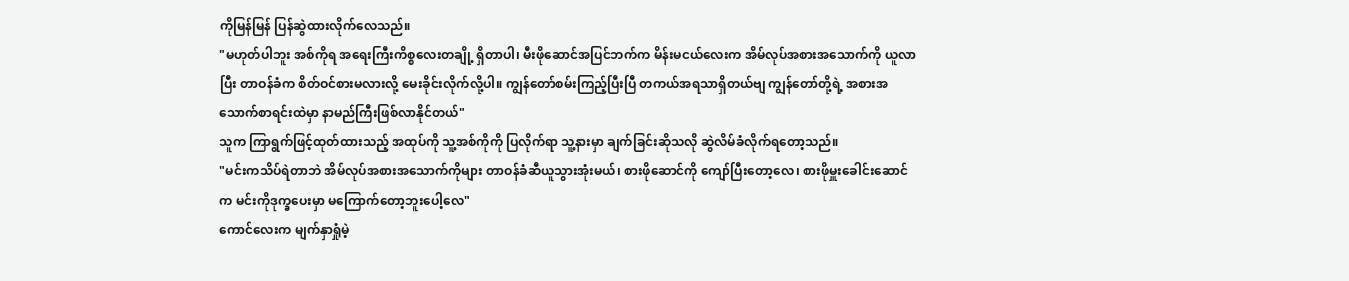ကိုမြန်မြန် ပြန်ဆွဲထားလိုက်လေသည်။
"မဟုတ်ပါဘူး အစ်ကိုရ အရေးကြီးကိစ္စလေးတချို့ ရှိတာပါ၊ မီးဖိုဆောင်အပြင်ဘက်က မိန်းမငယ်လေးက အိမ်လုပ်အစားအသောက်ကို ယူလာပြီး တာဝန်ခံက စိတ်ဝင်စားမလားလို့ မေးခိုင်းလိုက်လို့ပါ။ ကျွန်တော်စမ်းကြည့်ပြီးပြီ တကယ်အရသာရှိတယ်ဗျ ကျွန်တော်တို့ရဲ့ အစားအသောက်စာရင်းထဲမှာ နာမည်ကြီးဖြစ်လာနိုင်တယ်"
သူက ကြာရွက်ဖြင့်ထုတ်ထားသည့် အထုပ်ကို သူ့အစ်ကိုကို ပြလိုက်ရာ သူ့နားမှာ ချက်ခြင်းဆိုသလို ဆွဲလိမ်ခံလိုက်ရတော့သည်။
"မင်းကသိပ်ရဲတာဘဲ အိမ်လုပ်အစားအသောက်ကိုများ တာဝန်ခံဆီယူသွားအုံးမယ်၊ စားဖိုဆောင်ကို ကျော်ပြီးတော့လေ၊ စားဖိုမှူးခေါင်းဆောင်က မင်းကိုဒုက္ခပေးမှာ မကြောက်တော့ဘူးပေါ့လေ"
ကောင်လေးက မျက်နှာရှုံမဲ့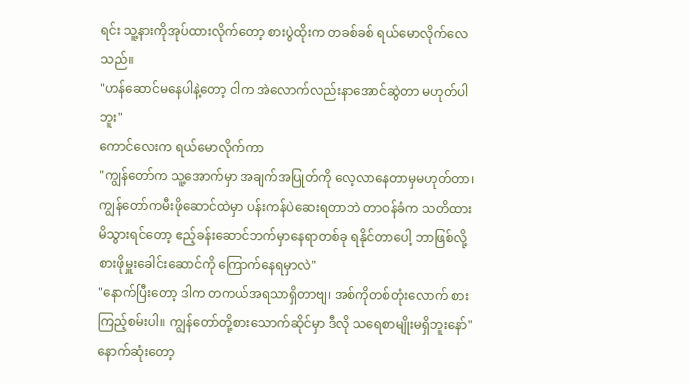ရင်း သူ့နားကိုအုပ်ထားလိုက်တော့ စားပွဲထိုးက တခစ်ခစ် ရယ်မောလိုက်လေသည်။
"ဟန်ဆောင်မနေပါနဲ့တော့ ငါက အဲလောက်လည်းနာအောင်ဆွဲတာ မဟုတ်ပါဘူး"
ကောင်လေးက ရယ်မောလိုက်ကာ
"ကျွန်တော်က သူ့အောက်မှာ အချက်အပြုတ်ကို လေ့လာနေတာမှမဟုတ်တာ၊ ကျွန်တော်ကမီးဖိုဆောင်ထဲမှာ ပန်းကန်ပဲဆေးရတာဘဲ တာဝန်ခံက သတိထားမိသွားရင်တော့ ဧည့်ခန်းဆောင်ဘက်မှာနေရာတစ်ခု ရနိုင်တာပေါ့ ဘာဖြစ်လို့ စားဖိုမှူးခေါင်းဆောင်ကို ကြောက်နေရမှာလဲ"
"နောက်ပြီးတော့ ဒါက တကယ်အရသာရှိတာဗျ၊ အစ်ကိုတစ်တုံးလောက် စားကြည့်စမ်းပါ။ ကျွန်တော်တို့စားသောက်ဆိုင်မှာ ဒီလို သရေစာမျိုးမရှိဘူးနော်"
နောက်ဆုံးတော့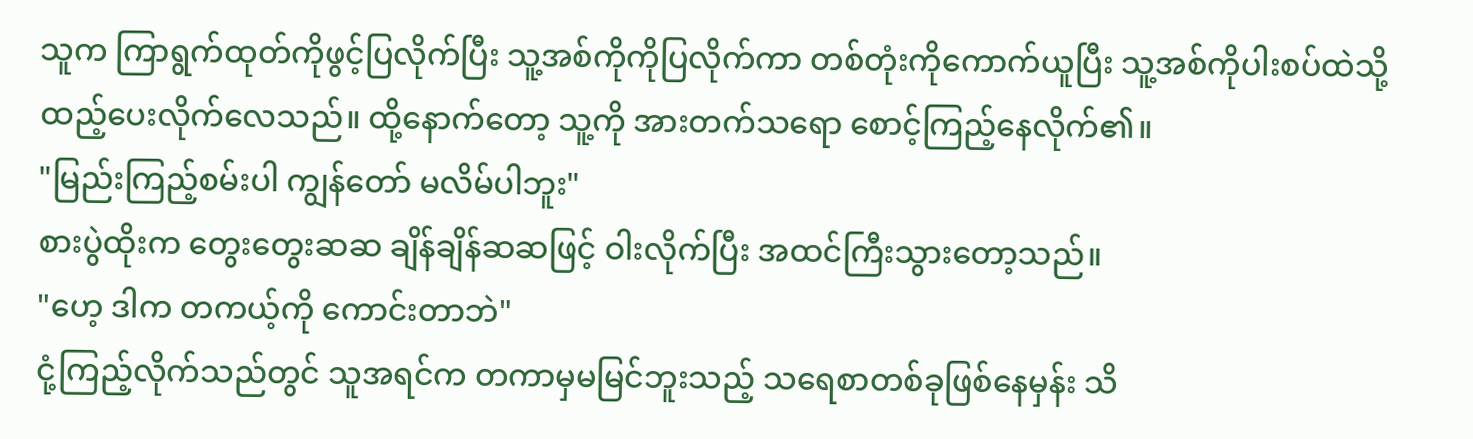သူက ကြာရွက်ထုတ်ကိုဖွင့်ပြလိုက်ပြီး သူ့အစ်ကိုကိုပြလိုက်ကာ တစ်တုံးကိုကောက်ယူပြီး သူ့အစ်ကိုပါးစပ်ထဲသို့ ထည့်ပေးလိုက်လေသည်။ ထို့နောက်တော့ သူ့ကို အားတက်သရော စောင့်ကြည့်နေလိုက်၏။
"မြည်းကြည့်စမ်းပါ ကျွန်တော် မလိမ်ပါဘူး"
စားပွဲထိုးက တွေးတွေးဆဆ ချိန်ချိန်ဆဆဖြင့် ဝါးလိုက်ပြီး အထင်ကြီးသွားတော့သည်။
"ဟေ့ ဒါက တကယ့်ကို ကောင်းတာဘဲ"
ငုံ့ကြည့်လိုက်သည်တွင် သူအရင်က တကာမှမမြင်ဘူးသည့် သရေစာတစ်ခုဖြစ်နေမှန်း သိ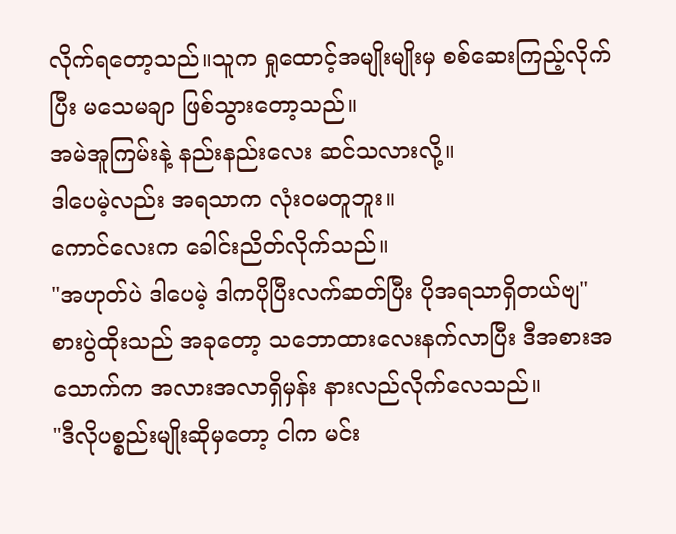လိုက်ရတော့သည်။သူက ရှုထောင့်အမျိုးမျိုးမှ စစ်ဆေးကြည့်လိုက်ပြီး မသေမချာ ဖြစ်သွားတော့သည်။
အမဲအူကြမ်းနဲ့ နည်းနည်းလေး ဆင်သလားလို့။
ဒါပေမဲ့လည်း အရသာက လုံးဝမတူဘူး။
ကောင်လေးက ခေါင်းညိတ်လိုက်သည်။
"အဟုတ်ပဲ ဒါပေမဲ့ ဒါကပိုပြီးလက်ဆတ်ပြီး ပိုအရသာရှိတယ်ဗျ"
စားပွဲထိုးသည် အခုတော့ သဘောထားလေးနက်လာပြီး ဒီအစားအသောက်က အလားအလာရှိမှန်း နားလည်လိုက်လေသည်။
"ဒီလိုပစ္စည်းမျိုးဆိုမှတော့ ငါက မင်း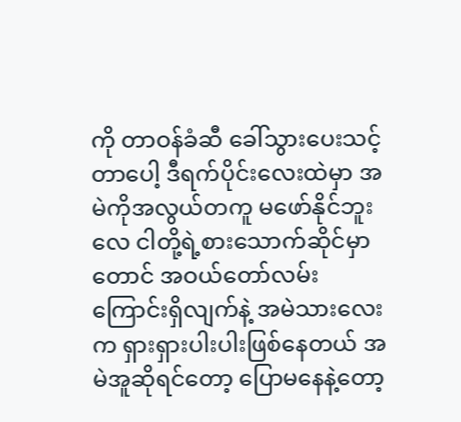ကို တာဝန်ခံဆီ ခေါ်သွားပေးသင့်တာပေါ့ ဒီရက်ပိုင်းလေးထဲမှာ အမဲကိုအလွယ်တကူ မဖော်နိုင်ဘူးလေ ငါတို့ရဲ့စားသောက်ဆိုင်မှာတောင် အဝယ်တော်လမ်းကြောင်းရှိလျက်နဲ့ အမဲသားလေးက ရှားရှားပါးပါးဖြစ်နေတယ် အမဲအူဆိုရင်တော့ ပြောမနေနဲ့တော့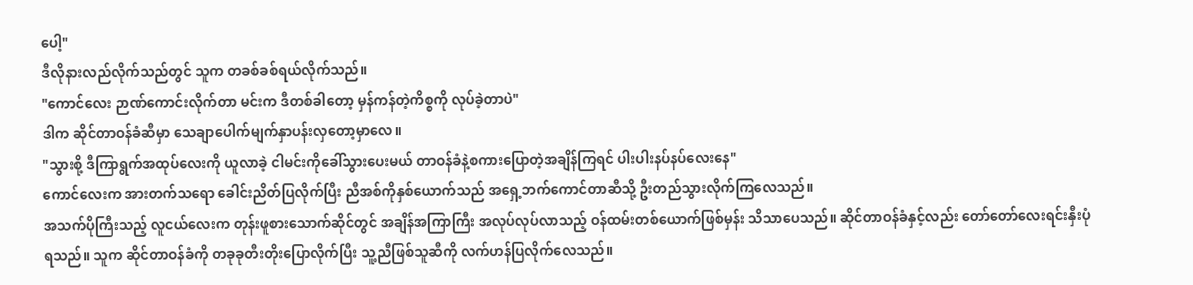ပေါ့"
ဒီလိုနားလည်လိုက်သည်တွင် သူက တခစ်ခစ်ရယ်လိုက်သည်။
"ကောင်လေး ဉာဏ်ကောင်းလိုက်တာ မင်းက ဒီတစ်ခါတော့ မှန်ကန်တဲ့ကိစ္စကို လုပ်ခဲ့တာပဲ"
ဒါက ဆိုင်တာဝန်ခံဆီမှာ သေချာပေါက်မျက်နှာပန်းလှတော့မှာလေ။
"သွားစို့ ဒီကြာရွက်အထုပ်လေးကို ယူလာခဲ့ ငါမင်းကိုခေါ်သွားပေးမယ် တာဝန်ခံနဲ့စကားပြောတဲ့အချိန်ကြရင် ပါးပါးနပ်နပ်လေးနေ"
ကောင်လေးက အားတက်သရော ခေါင်းညိတ်ပြလိုက်ပြီး ညီအစ်ကိုနှစ်ယောက်သည် အရှေ့ဘက်ကောင်တာဆီသို့ ဦးတည်သွားလိုက်ကြလေသည်။
အသက်ပိုကြီးသည့် လူငယ်လေးက တုန်းဖူစားသောက်ဆိုင်တွင် အချိန်အကြာကြီး အလုပ်လုပ်လာသည့် ဝန်ထမ်းတစ်ယောက်ဖြစ်မှန်း သိသာပေသည်။ ဆိုင်တာဝန်ခံနှင့်လည်း တော်တော်လေးရင်းနှီးပုံရသည်။ သူက ဆိုင်တာဝန်ခံကို တခုခုတီးတိုးပြောလိုက်ပြီး သူ့ညီဖြစ်သူဆီကို လက်ဟန်ပြလိုက်လေသည်။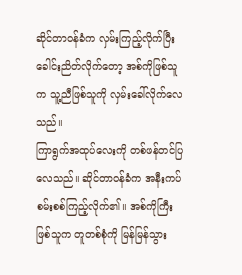ဆိုင်တာဝန်ခံက လှမ်းကြည့်လိုက်ပြီး ခေါင်းညိတ်လိုက်တော့ အစ်ကိုဖြစ်သူက သူ့ညီဖြစ်သူကို လှမ်းခေါ်လိုက်လေသည်။
ကြာရွက်အထုပ်လေးကို တစ်ဖန်တင်ပြလေသည်။ ဆိုင်တာဝန်ခံက အနီးကပ် စမ်းစစ်ကြည့်လိုက်၏။ အစ်ကိုကြီးဖြစ်သူက တူတစ်စုံကို မြန်မြန်သွား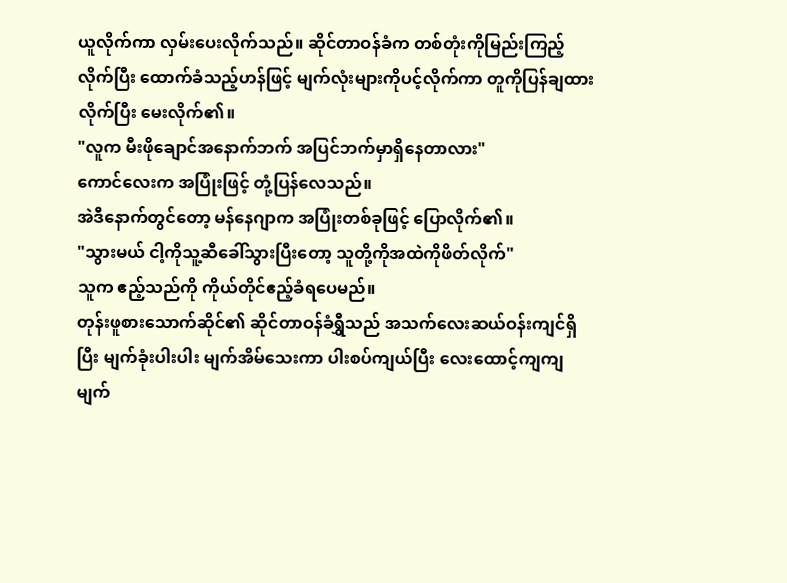ယူလိုက်ကာ လှမ်းပေးလိုက်သည်။ ဆိုင်တာဝန်ခံက တစ်တုံးကိုမြည်းကြည့်လိုက်ပြီး ထောက်ခံသည့်ဟန်ဖြင့် မျက်လုံးများကိုပင့်လိုက်ကာ တူကိုပြန်ချထားလိုက်ပြီး မေးလိုက်၏။
"လူက မီးဖိုချောင်အနောက်ဘက် အပြင်ဘက်မှာရှိနေတာလား"
ကောင်လေးက အပြုံးဖြင့် တုံ့ပြန်လေသည်။
အဲဒီနောက်တွင်တော့ မန်နေဂျာက အပြုံးတစ်ခုဖြင့် ပြောလိုက်၏။
"သွားမယ် ငါ့ကိုသူ့ဆီခေါ်သွားပြီးတော့ သူတို့ကိုအထဲကိုဖိတ်လိုက်"
သူက ဧည့်သည်ကို ကိုယ်တိုင်ဧည့်ခံရပေမည်။
တုန်းဖူစားသောက်ဆိုင်၏ ဆိုင်တာဝန်ခံရွှီသည် အသက်လေးဆယ်ဝန်းကျင်ရှိပြီး မျက်ခုံးပါးပါး မျက်အိမ်သေးကာ ပါးစပ်ကျယ်ပြီး လေးထောင့်ကျကျ မျက်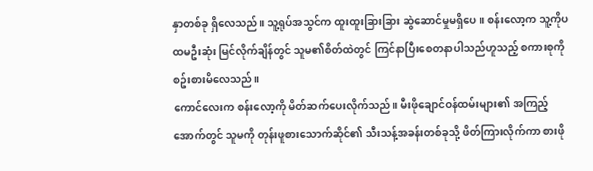နှာတစ်ခု ရှိလေသည်။ သူ့ရုပ်အသွင်က ထူးထူးခြားခြား ဆွဲဆောင်မှုမရှိပေ။ စန်းလော့က သူ့ကိုပထမဦးဆုံး မြင်လိုက်ချိန်တွင် သူမ၏စိတ်ထဲတွင် ကြင်နာပြီးစေတနာပါသည်ဟူသည့် စကားစုကိုစဥ်းစားမိလေသည်။
ကောင်လေးက စန်းလော့ကို မိတ်ဆက်ပေးလိုက်သည်။ မီးဖိုချောင်ဝန်ထမ်းများ၏ အကြည့်အောက်တွင် သူမကို တုန်းဖူစားသောက်ဆိုင်၏ သီးသန့်အခန်းတစ်ခုသို့ ဖိတ်ကြားလိုက်ကာ စားဖို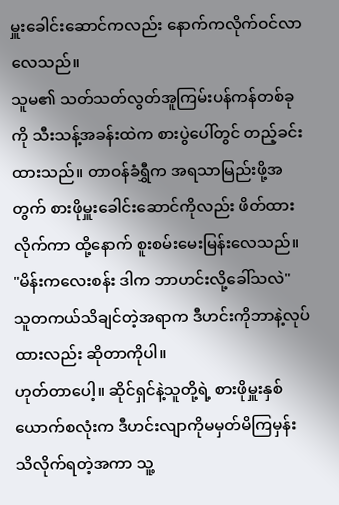မှူးခေါင်းဆောင်ကလည်း နောက်ကလိုက်ဝင်လာလေသည်။
သူမ၏ သတ်သတ်လွတ်အူကြမ်းပန်ကန်တစ်ခုကို သီးသန့်အခန်းထဲက စားပွဲပေါ်တွင် တည့်ခင်းထားသည်။ တာဝန်ခံရွှီက အရသာမြည်းဖို့အတွက် စားဖိုမှူးခေါင်းဆောင်ကိုလည်း ဖိတ်ထားလိုက်ကာ ထို့နောက် စူးစမ်းမေးမြန်းလေသည်။
"မိန်းကလေးစန်း ဒါက ဘာဟင်းလို့ခေါ်သလဲ"
သူတကယ်သိချင်တဲ့အရာက ဒီဟင်းကိုဘာနဲ့လုပ်ထားလည်း ဆိုတာကိုပါ။
ဟုတ်တာပေါ့။ ဆိုင်ရှင်နဲ့သူတို့ရဲ့ စားဖိုမှူးနှစ်ယောက်စလုံးက ဒီဟင်းလျာကိုမမှတ်မိကြမှန်း သိလိုက်ရတဲ့အကာ သူ့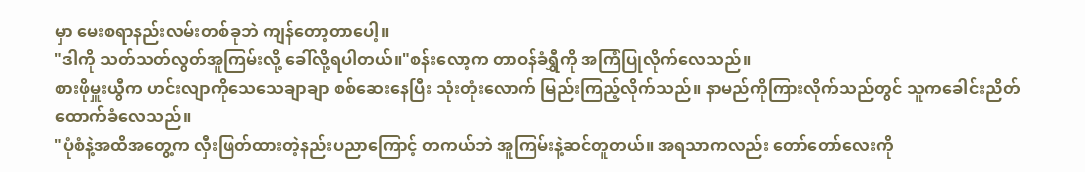မှာ မေးစရာနည်းလမ်းတစ်ခုဘဲ ကျန်တော့တာပေါ့။
"ဒါကို သတ်သတ်လွတ်အူကြမ်းလို့ ခေါ်လို့ရပါတယ်။"စန်းလော့က တာဝန်ခံရွှီကို အကြံပြုလိုက်လေသည်။
စားဖိုမှူးယွီက ဟင်းလျာကိုသေသေချာချာ စစ်ဆေးနေပြီး သုံးတုံးလောက် မြည်းကြည့်လိုက်သည်။ နာမည်ကိုကြားလိုက်သည်တွင် သူကခေါင်းညိတ်ထောက်ခံလေသည်။
"ပုံစံနဲ့အထိအတွေ့က လှီးဖြတ်ထားတဲ့နည်းပညာကြောင့် တကယ်ဘဲ အူကြမ်းနဲ့ဆင်တူတယ်။ အရသာကလည်း တော်တော်လေးကို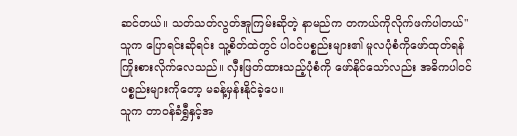ဆင်တယ်။ သတ်သတ်လွတ်အူကြမ်းဆိုတဲ့ နာမည်က တကယ်ကိုလိုက်ဖက်ပါတယ်"
သူက ပြောရင်းဆိုရင်း သူ့စိတ်ထဲတွင် ပါဝင်ပစ္စည်းများ၏ မူလပုံစံကိုဖော်ထုတ်ရန် ကြိုးစားလိုက်လေသည်။ လှီးဖြတ်ထားသည့်ပုံစံကို ဖော်နိုင်သော်လည်း အဓိကပါဝင်ပစ္စည်းများကိုတော့ မခန့်မှန်းနိုင်ခဲ့ပေ။
သူက တာဝန်ခံရွှီနှင့်အ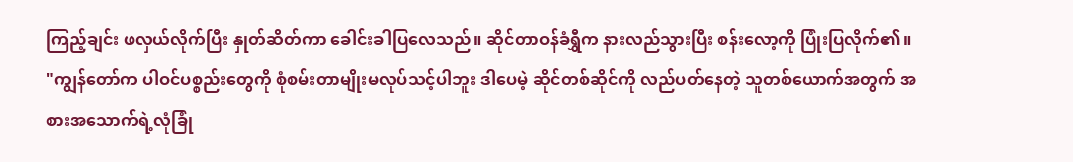ကြည့်ချင်း ဖလှယ်လိုက်ပြီး နှုတ်ဆိတ်ကာ ခေါင်းခါပြလေသည်။ ဆိုင်တာဝန်ခံရွှီက နားလည်သွားပြီး စန်းလော့ကို ပြုံးပြလိုက်၏။
"ကျွန်တော်က ပါဝင်ပစ္စည်းတွေကို စုံစမ်းတာမျိုးမလုပ်သင့်ပါဘူး ဒါပေမဲ့ ဆိုင်တစ်ဆိုင်ကို လည်ပတ်နေတဲ့ သူတစ်ယောက်အတွက် အစားအသောက်ရဲ့လုံခြုံ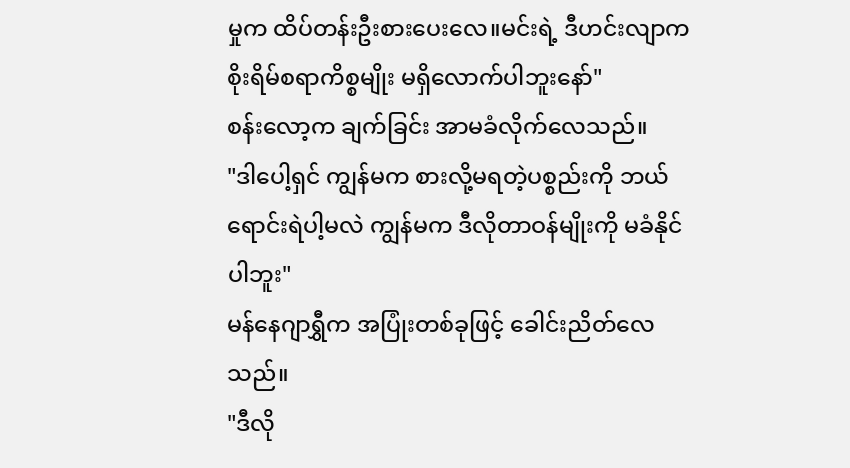မှုက ထိပ်တန်းဦးစားပေးလေ။မင်းရဲ့ ဒီဟင်းလျာက စိုးရိမ်စရာကိစ္စမျိုး မရှိလောက်ပါဘူးနော်"
စန်းလော့က ချက်ခြင်း အာမခံလိုက်လေသည်။
"ဒါပေါ့ရှင် ကျွန်မက စားလို့မရတဲ့ပစ္စည်းကို ဘယ်ရောင်းရဲပါ့မလဲ ကျွန်မက ဒီလိုတာဝန်မျိုးကို မခံနိုင်ပါဘူး"
မန်နေဂျာရွှီက အပြုံးတစ်ခုဖြင့် ခေါင်းညိတ်လေသည်။
"ဒီလို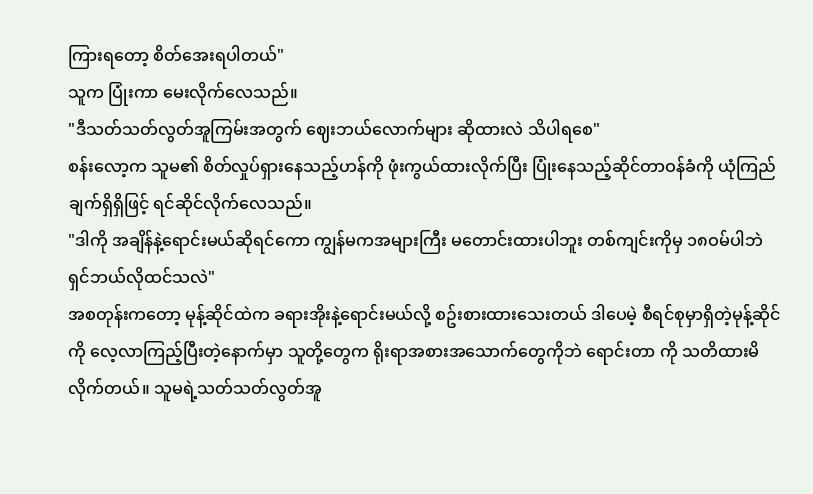ကြားရတော့ စိတ်အေးရပါတယ်"
သူက ပြုံးကာ မေးလိုက်လေသည်။
"ဒီသတ်သတ်လွတ်အူကြမ်းအတွက် ဈေးဘယ်လောက်များ ဆိုထားလဲ သိပါရစေ"
စန်းလော့က သူမ၏ စိတ်လှုပ်ရှားနေသည့်ဟန်ကို ဖုံးကွယ်ထားလိုက်ပြီး ပြုံးနေသည့်ဆိုင်တာဝန်ခံကို ယုံကြည်ချက်ရှိရှိဖြင့် ရင်ဆိုင်လိုက်လေသည်။
"ဒါကို အချိန်နဲ့ရောင်းမယ်ဆိုရင်ကော ကျွန်မကအများကြီး မတောင်းထားပါဘူး တစ်ကျင်းကိုမှ ၁၈ဝမ်ပါဘဲ ရှင်ဘယ်လိုထင်သလဲ"
အစတုန်းကတော့ မုန့်ဆိုင်ထဲက ခရားအိုးနဲ့ရောင်းမယ်လို့ စဥ်းစားထားသေးတယ် ဒါပေမဲ့ စီရင်စုမှာရှိတဲ့မုန့်ဆိုင်ကို လေ့လာကြည့်ပြီးတဲ့နောက်မှာ သူတို့တွေက ရိုးရာအစားအသောက်တွေကိုဘဲ ရောင်းတာ ကို သတိထားမိလိုက်တယ်။ သူမရဲ့သတ်သတ်လွတ်အူ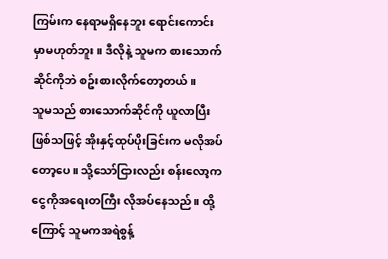ကြမ်းက နေရာမရှိနေဘူး ရောင်းကောင်းမှာမဟုတ်ဘူး။ ဒီလိုနဲ့ သူမက စားသောက်ဆိုင်ကိုဘဲ စဥ်းစားလိုက်တော့တယ်။
သူမသည် စားသောက်ဆိုင်ကို ယူလာပြီးဖြစ်သဖြင့် အိုးနှင့်ထုပ်ပိုးခြင်းက မလိုအပ်တော့ပေ။ သို့သော်ငြားလည်း စန်းလော့က ငွေကိုအရေးတကြီး လိုအပ်နေသည်။ ထို့ကြောင့် သူမကအရဲစွန့်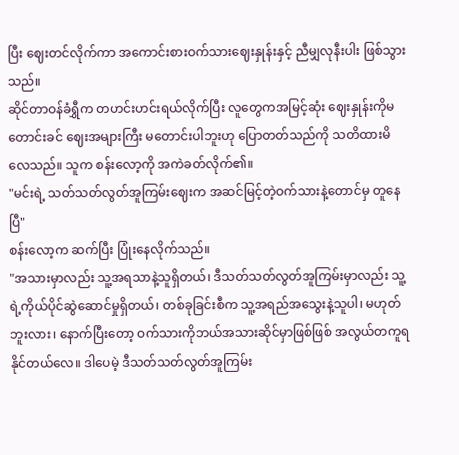ပြီး ဈေးတင်လိုက်ကာ အကောင်းစားဝက်သားဈေးနှုန်းနှင့် ညီမျှလုနီးပါး ဖြစ်သွားသည်။
ဆိုင်တာဝန်ခံရွှီက တဟင်းဟင်းရယ်လိုက်ပြီး လူတွေကအမြင့်ဆုံး ဈေးနှုန်းကိုမတောင်းခင် ဈေးအများကြီး မတောင်းပါဘူးဟု ပြောတတ်သည်ကို သတိထားမိလေသည်။ သူက စန်းလော့ကို အကဲခတ်လိုက်၏။
"မင်းရဲ့ သတ်သတ်လွတ်အူကြမ်းဈေးက အဆင်မြင့်တဲ့ဝက်သားနဲ့တောင်မှ တူနေပြီ"
စန်းလော့က ဆက်ပြီး ပြုံးနေလိုက်သည်။
"အသားမှာလည်း သူ့အရသာနဲ့သူရှိတယ်၊ ဒီသတ်သတ်လွတ်အူကြမ်းမှာလည်း သူ့ရဲ့ကိုယ်ပိုင်ဆွဲဆောင်မှုရှိတယ်၊ တစ်ခုခြင်းစီက သူ့အရည်အသွေးနဲ့သူပါ၊ မဟုတ်ဘူးလား၊ နောက်ပြီးတော့ ဝက်သားကိုဘယ်အသားဆိုင်မှာဖြစ်ဖြစ် အလွယ်တကူရနိုင်တယ်လေ။ ဒါပေမဲ့ ဒီသတ်သတ်လွတ်အူကြမ်း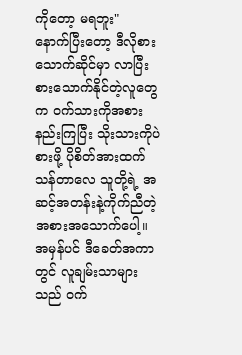ကိုတော့ မရဘူး"
နောက်ပြီးတော့ ဒီလိုစားသောက်ဆိုင်မှာ လာပြီး စားသောက်နိုင်တဲ့လူတွေက ဝက်သားကိုအစားနည်းကြပြီး သိုးသားကိုပဲစားဖို့ ပိုစိတ်အားထက်သန်တာလေ သူတို့ရဲ့ အဆင့်အတန်းနဲ့ကိုက်ညီတဲ့ အစားအသောက်ပေါ့။
အမှန်ပင် ဒီခေတ်အကာတွင် လူချမ်းသာများသည် ဝက်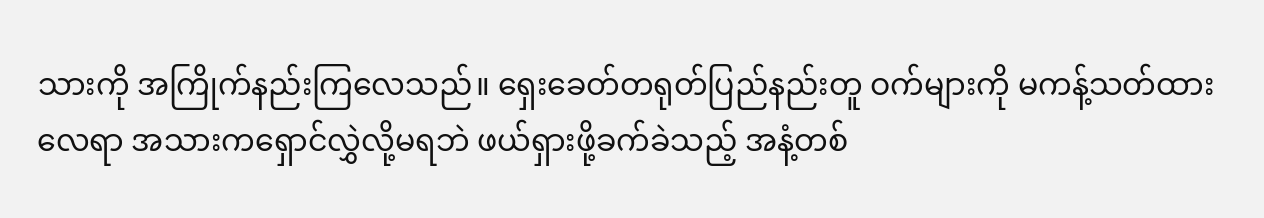သားကို အကြိုက်နည်းကြလေသည်။ ရှေးခေတ်တရုတ်ပြည်နည်းတူ ဝက်များကို မကန့်သတ်ထားလေရာ အသားကရှောင်လွှဲလို့မရဘဲ ဖယ်ရှားဖို့ခက်ခဲသည့် အနံ့တစ်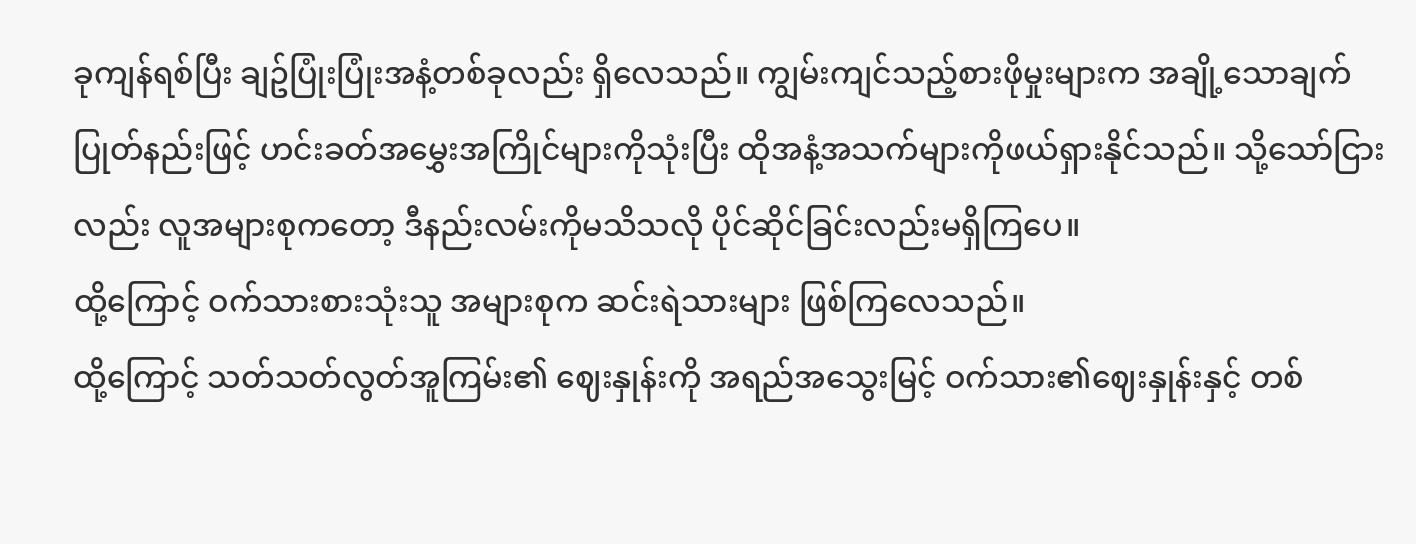ခုကျန်ရစ်ပြီး ချဥ်ပြုံးပြုံးအနံ့တစ်ခုလည်း ရှိလေသည်။ ကျွမ်းကျင်သည့်စားဖိုမှုးများက အချို့သောချက်ပြုတ်နည်းဖြင့် ဟင်းခတ်အမွှေးအကြိုင်များကိုသုံးပြီး ထိုအနံ့အသက်များကိုဖယ်ရှားနိုင်သည်။ သို့သော်ငြားလည်း လူအများစုကတော့ ဒီနည်းလမ်းကိုမသိသလို ပိုင်ဆိုင်ခြင်းလည်းမရှိကြပေ။
ထို့ကြောင့် ဝက်သားစားသုံးသူ အများစုက ဆင်းရဲသားများ ဖြစ်ကြလေသည်။
ထို့ကြောင့် သတ်သတ်လွတ်အူကြမ်း၏ ဈေးနှုန်းကို အရည်အသွေးမြင့် ဝက်သား၏ဈေးနှုန်းနှင့် တစ်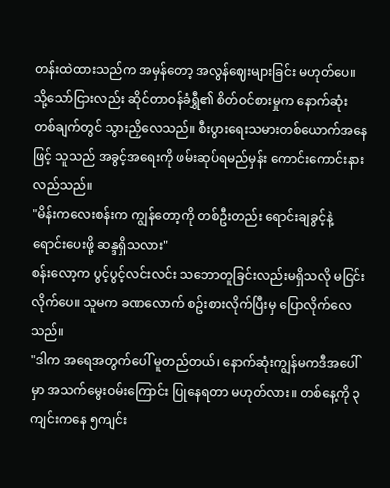တန်းထဲထားသည်က အမှန်တော့ အလွန်ဈေးများခြင်း မဟုတ်ပေ။
သို့သော်ငြားလည်း ဆိုင်တာဝန်ခံရွှီ၏ စိတ်ဝင်စားမှုက နောက်ဆုံးတစ်ချက်တွင် သွားညှိလေသည်။ စီးပွားရေးသမားတစ်ယောက်အနေဖြင့် သူသည် အခွင့်အရေးကို ဖမ်းဆုပ်ရမည်မှန်း ကောင်းကောင်းနားလည်သည်။
"မိန်းကလေးစန်းက ကျွန်တော့ကို တစ်ဦးတည်း ရောင်းချခွင့်နဲ့ ရောင်းပေးဖို့ ဆန္ဒရှိသလား"
စန်းလော့က ပွင့်ပွင့်လင်းလင်း သဘောတူခြင်းလည်းမရှိသလို မငြင်းလိုက်ပေ။ သူမက ခဏလောက် စဥ်းစားလိုက်ပြီးမှ ပြောလိုက်လေသည်။
"ဒါက အရေအတွက်ပေါ် မူတည်တယ်၊ နောက်ဆုံးကျွန်မကဒီအပေါ်မှာ အသက်မွေးဝမ်းကြောင်း ပြုနေရတာ မဟုတ်လား။ တစ်နေ့ကို ၃ ကျင်းကနေ ၅ကျင်း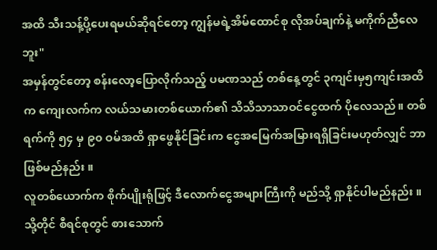အထိ သီးသန့်ပို့ပေးရမယ်ဆိုရင်တော့ ကျွန်မရဲ့အိမ်ထောင်စု လိုအပ်ချက်နဲ့ မကိုက်ညီလေဘူး"
အမှန်တွင်တော့ စန်းလော့ပြောလိုက်သည့် ပမဏသည် တစ်နေ့တွင် ၃ကျင်းမှ၅ကျင်းအထိက ကျေးလက်က လယ်သမားတစ်ယောက်၏ သိသိသာသာဝင်ငွေထက် ပိုလေသည်။ တစ်ရက်ကို ၅၄ မှ ၉၀ ဝမ်အထိ ရှာဖွေနိုင်ခြင်းက ငွေအမြေက်အမြားရရှိခြင်းမဟုတ်လျှင် ဘာဖြစ်မည်နည်း။
လူတစ်ယောက်က စိုက်ပျိုးရုံဖြင့် ဒီလောက်ငွေအများကြီးကို မည်သို့ ရှာနိုင်ပါမည်နည်း။
သို့တိုင် စီရင်စုတွင် စားသောက်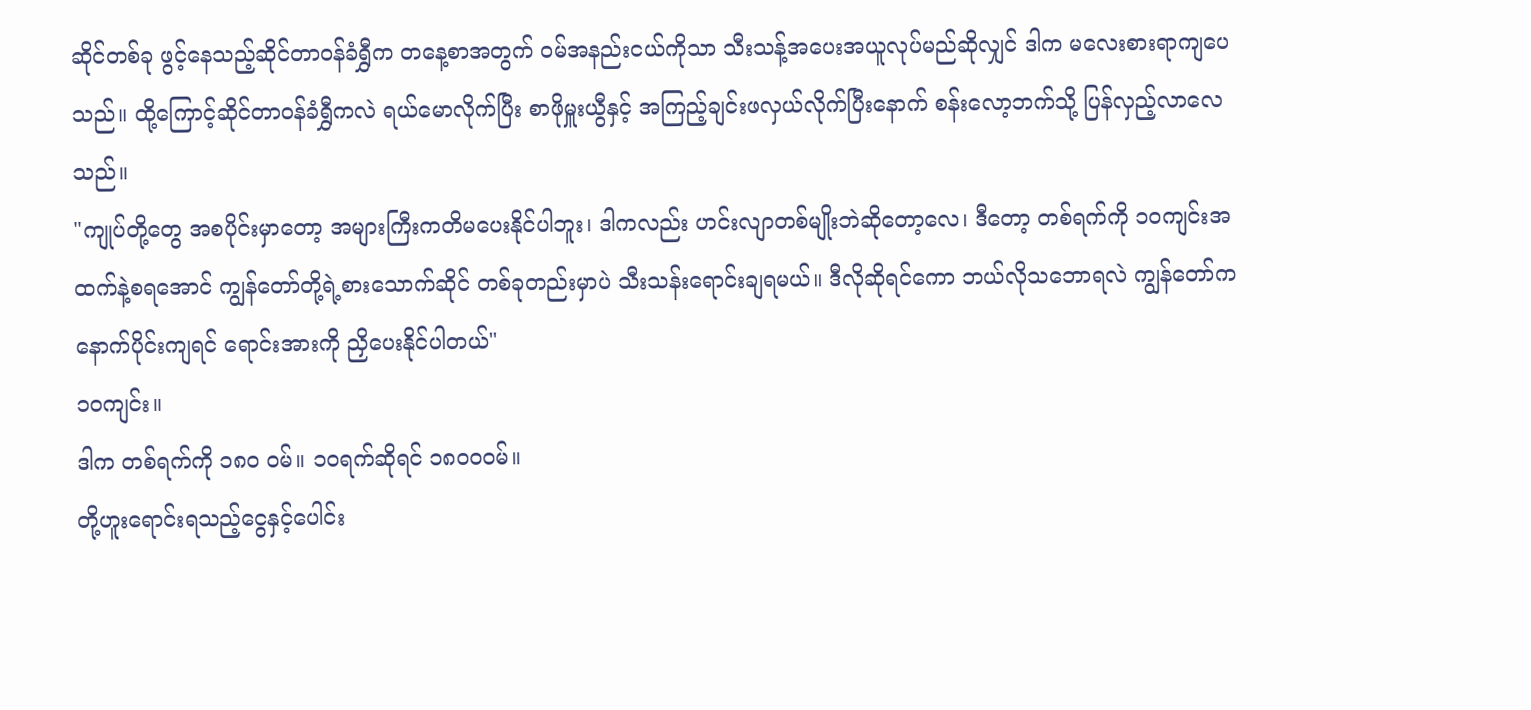ဆိုင်တစ်ခု ဖွင့်နေသည့်ဆိုင်တာဝန်ခံရွှီက တနေ့စာအတွက် ဝမ်အနည်းငယ်ကိုသာ သီးသန့်အပေးအယူလုပ်မည်ဆိုလျှင် ဒါက မလေးစားရာကျပေသည်။ ထို့ကြောင့်ဆိုင်တာဝန်ခံရွှီကလဲ ရယ်မောလိုက်ပြီး စာဖိုမှူးယွီနှင့် အကြည့်ချင်းဖလှယ်လိုက်ပြီးနောက် စန်းလော့ဘက်သို့ ပြန်လှည့်လာလေသည်။
"ကျုပ်တို့တွေ အစပိုင်းမှာတော့ အများကြီးကတိမပေးနိုင်ပါဘူး၊ ဒါကလည်း ဟင်းလျာတစ်မျိုးဘဲဆိုတော့လေ၊ ဒီတော့ တစ်ရက်ကို ၁၀ကျင်းအထက်နဲ့စရအောင် ကျွန်တော်တို့ရဲ့စားသောက်ဆိုင် တစ်ခုတည်းမှာပဲ သီးသန်းရောင်းချရမယ်။ ဒီလိုဆိုရင်ကော ဘယ်လိုသဘောရလဲ ကျွန်တော်ကနောက်ပိုင်းကျရင် ရောင်းအားကို ညှိပေးနိုင်ပါတယ်"
၁၀ကျင်း။
ဒါက တစ်ရက်ကို ၁၈၀ ဝမ်။ ၁၀ရက်ဆိုရင် ၁၈၀၀ဝမ်။
တို့ဟူးရောင်းရသည့်ငွေနှင့်ပေါင်း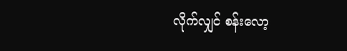လိုက်လျှင် စန်းလော့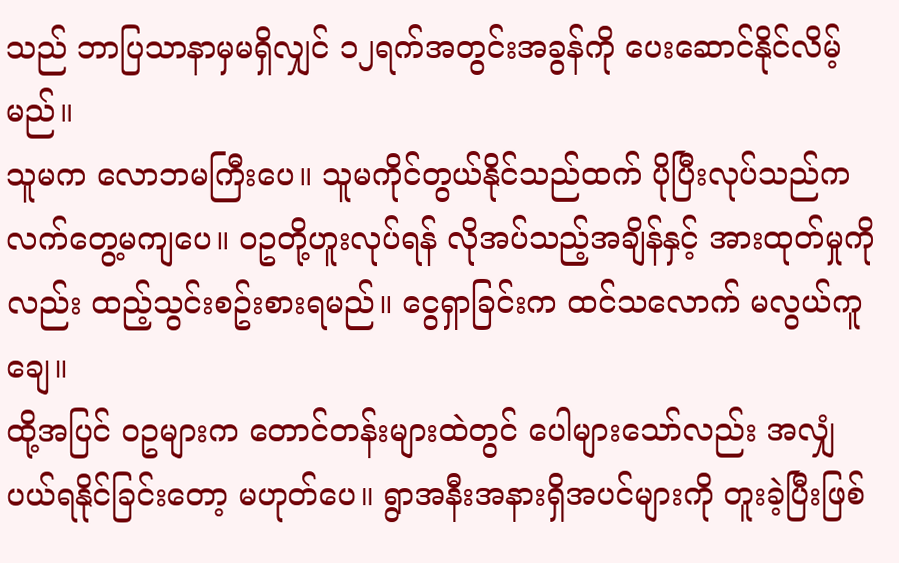သည် ဘာပြသာနာမှမရှိလျှင် ၁၂ရက်အတွင်းအခွန်ကို ပေးဆောင်နိုင်လိမ့်မည်။
သူမက လောဘမကြီးပေ။ သူမကိုင်တွယ်နိုင်သည်ထက် ပိုပြီးလုပ်သည်က လက်တွေ့မကျပေ။ ဝဥတို့ဟူးလုပ်ရန် လိုအပ်သည့်အချိန်နှင့် အားထုတ်မှုကိုလည်း ထည့်သွင်းစဥ်းစားရမည်။ ငွေရှာခြင်းက ထင်သလောက် မလွယ်ကူချေ။
ထို့အပြင် ဝဥများက တောင်တန်းများထဲတွင် ပေါများသော်လည်း အလျှံပယ်ရနိုင်ခြင်းတော့ မဟုတ်ပေ။ ရွာအနီးအနားရှိအပင်များကို တူးခဲ့ပြီးဖြစ်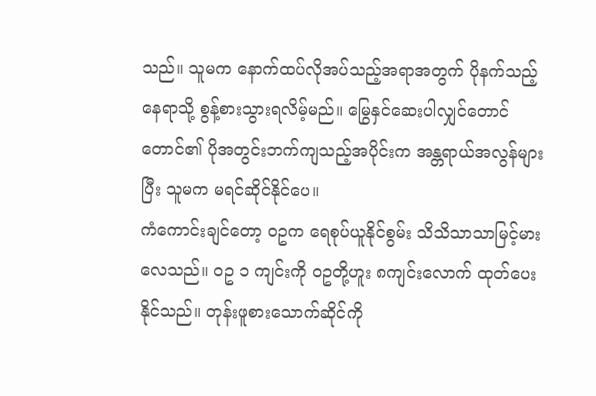သည်။ သူမက နောက်ထပ်လိုအပ်သည့်အရာအတွက် ပိုနက်သည့်နေရာသို့ စွန့်စားသွားရလိမ့်မည်။ မြွေနှင်ဆေးပါလျှင်တောင် တောင်၏ ပိုအတွင်းဘက်ကျသည့်အပိုင်းက အန္တရာယ်အလွန်များပြီး သူမက မရင်ဆိုင်နိုင်ပေ။
ကံကောင်းချင်တော့ ဝဥက ရေစုပ်ယူနိုင်စွမ်း သိသိသာသာမြင့်မားလေသည်။ ဝဥ ၁ ကျင်းကို ဝဥတို့ဟူး ၈ကျင်းလောက် ထုတ်ပေးနိုင်သည်။ တုန်းဖူစားသောက်ဆိုင်ကို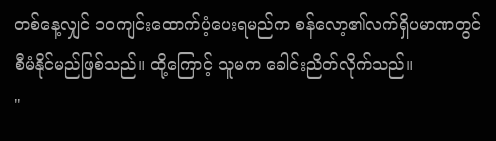တစ်နေ့လျှင် ၁၀ကျင်းထောက်ပံ့ပေးရမည်က စန်လော့၏လက်ရှိပမာဏတွင် စီမံနိုင်မည်ဖြစ်သည်။ ထို့ကြောင့် သူမက ခေါင်းညိတ်လိုက်သည်။
"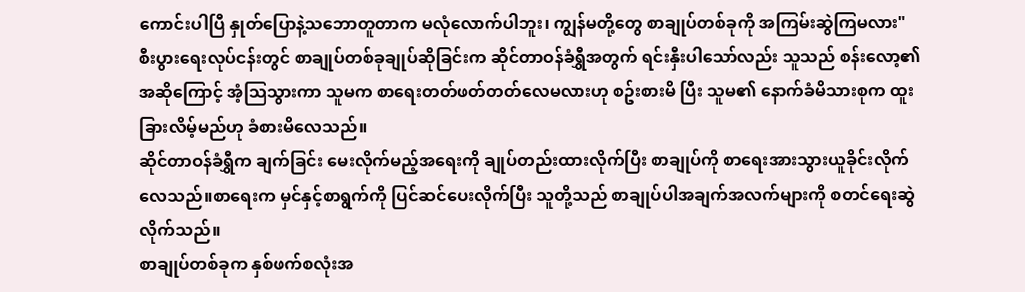ကောင်းပါပြီ နှုတ်ပြောနဲ့သဘောတူတာက မလုံလောက်ပါဘူး၊ ကျွန်မတို့တွေ စာချုပ်တစ်ခုကို အကြမ်းဆွဲကြမလား"
စီးပွားရေးလုပ်ငန်းတွင် စာချုပ်တစ်ခုချုပ်ဆိုခြင်းက ဆိုင်တာဝန်ခံရွှီအတွက် ရင်းနှီးပါသော်လည်း သူသည် စန်းလော့၏အဆိုကြောင့် အံ့သြသွားကာ သူမက စာရေးတတ်ဖတ်တတ်လေမလားဟု စဥ်းစားမိ ပြီး သူမ၏ နောက်ခံမိသားစုက ထူးခြားလိမ့်မည်ဟု ခံစားမိလေသည်။
ဆိုင်တာဝန်ခံရွှီက ချက်ခြင်း မေးလိုက်မည့်အရေးကို ချုပ်တည်းထားလိုက်ပြီး စာချုပ်ကို စာရေးအားသွားယူခိုင်းလိုက်လေသည်။စာရေးက မှင်နှင့်စာရွက်ကို ပြင်ဆင်ပေးလိုက်ပြီး သူတို့သည် စာချုပ်ပါအချက်အလက်များကို စတင်ရေးဆွဲလိုက်သည်။
စာချုပ်တစ်ခုက နှစ်ဖက်စလုံးအ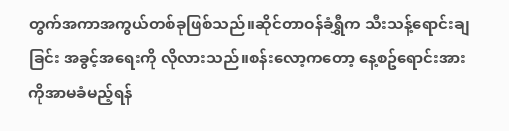တွက်အကာအကွယ်တစ်ခုဖြစ်သည်။ဆိုင်တာဝန်ခံရွှီက သီးသန့်ရောင်းချခြင်း အခွင့်အရေးကို လိုလားသည်။စန်းလော့ကတော့ နေ့စဥ်ရောင်းအားကိုအာမခံမည့်ရန်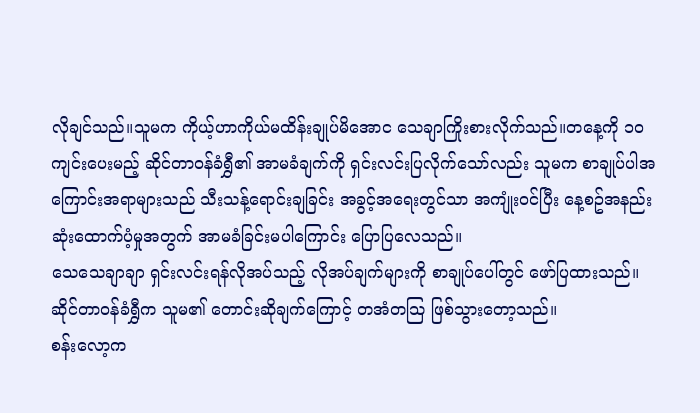လိုချင်သည်။သူမက ကိုယ့်ဟာကိုယ်မထိန်းချုပ်မိအောင သေချာကြိုးစားလိုက်သည်။တနေ့ကို ၁၀ကျင်းပေးမည့် ဆိုင်တာဝန်ခံရွှီ၏ အာမခံချက်ကို ရှင်းလင်းပြလိုက်သော်လည်း သူမက စာချုပ်ပါအကြောင်းအရာများသည် သီးသန့်ရောင်းချခြင်း အခွင့်အရေးတွင်သာ အကျုံးဝင်ပြီး နေ့စဥ်အနည်းဆုံးထောက်ပံ့မှုအတွက် အာမခံခြင်းမပါကြောင်း ပြောပြလေသည်။
သေသေချာချာ ရှင်းလင်းရန်လိုအပ်သည့် လိုအပ်ချက်များကို စာချုပ်ပေါ်တွင် ဖော်ပြထားသည်။
ဆိုင်တာဝန်ခံရွှီက သူမ၏ တောင်းဆိုချက်ကြောင့် တအံတသြ ဖြစ်သွားတော့သည်။
စန်းလော့က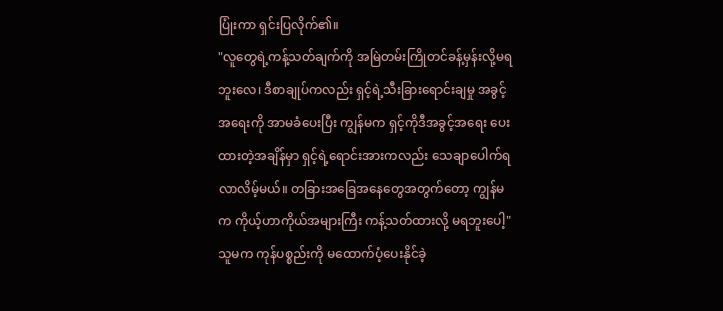ပြုံးကာ ရှင်းပြလိုက်၏။
"လူတွေရဲ့ကန့်သတ်ချက်ကို အမြဲတမ်းကြိုတင်ခန့်မှန်းလို့မရဘူးလေ၊ ဒီစာချုပ်ကလည်း ရှင့်ရဲ့သီးခြားရောင်းချမှု အခွင့်အရေးကို အာမခံပေးပြီး ကျွန်မက ရှင့်ကိုဒီအခွင့်အရေး ပေးထားတဲ့အချိန်မှာ ရှင့်ရဲ့ရောင်းအားကလည်း သေချာပေါက်ရလာလိမ့်မယ်။ တခြားအခြေအနေတွေအတွက်တော့ ကျွန်မက ကိုယ့်ဟာကိုယ်အများကြီး ကန့်သတ်ထားလို့ မရဘူးပေါ့"
သူမက ကုန်ပစ္စည်းကို မထောက်ပံ့ပေးနိုင်ခဲ့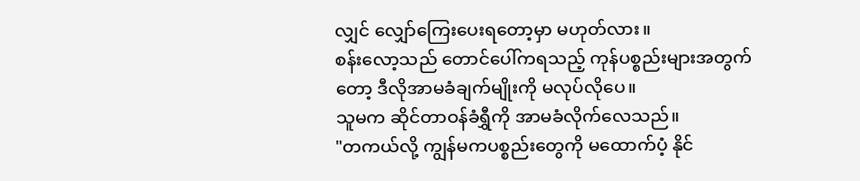လျှင် လျှော်ကြေးပေးရတော့မှာ မဟုတ်လား။
စန်းလော့သည် တောင်ပေါ်ကရသည့် ကုန်ပစ္စည်းများအတွက်တော့ ဒီလိုအာမခံချက်မျိုးကို မလုပ်လိုပေ။
သူမက ဆိုင်တာဝန်ခံရွှီကို အာမခံလိုက်လေသည်။
"တကယ်လို့ ကျွန်မကပစ္စည်းတွေကို မထောက်ပံ့ နိုင်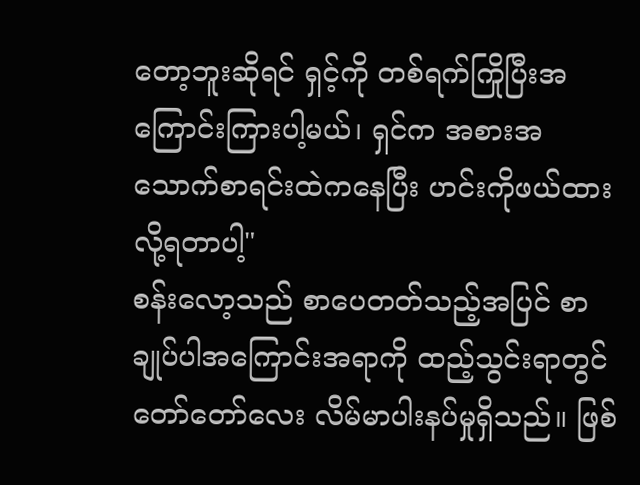တော့ဘူးဆိုရင် ရှင့်ကို တစ်ရက်ကြိုပြီးအကြောင်းကြားပါ့မယ်၊ ရှင်က အစားအသောက်စာရင်းထဲကနေပြီး ဟင်းကိုဖယ်ထားလို့ရတာပါ့"
စန်းလော့သည် စာပေတတ်သည့်အပြင် စာချုပ်ပါအကြောင်းအရာကို ထည့်သွင်းရာတွင် တော်တော်လေး လိမ်မာပါးနပ်မှုရှိသည်။ ဖြစ်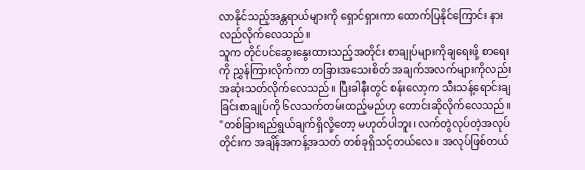လာနိုင်သည့်အန္တရာယ်များကို ရှောင်ရှားကာ ထောက်ပြနိုင်ကြောင်း နားလည်လိုက်လေသည်။
သူက တိုင်ပင်ဆွေးနွေးထားသည့်အတိုင်း စာချုပ်များကိုချရေးဖို့ စာရေးကို ညွှန်ကြားလိုက်ကာ တခြားအသေးစိတ် အချက်အလက်များကိုလည်း အဆုံးသတ်လိုက်လေသည်။ ပြီးခါနီးတွင် စန်းလော့က သီးသန့်ရောင်းချခြင်းစာချုပ်ကို ၆လသက်တမ်းထည့်မည်ဟု တောင်းဆိုလိုက်လေသည်။
"တစ်ခြားရည်ရွယ်ချက်ရှိလို့တော့ မဟုတ်ပါဘူး၊ လက်တွဲလုပ်တဲ့အလုပ်တိုင်းက အချိန်အကန့်အသတ် တစ်ခုရှိသင့်တယ်လေ။ အလုပ်ဖြစ်တယ်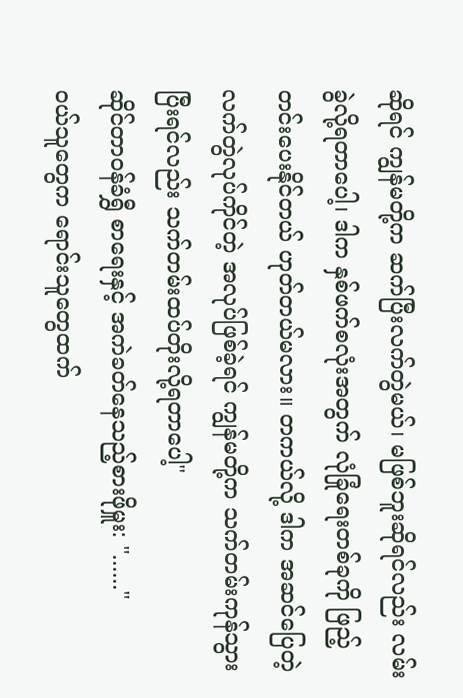ဆိုရင် ကျွန်မတို့က ဆက်ပြီးလက်တွဲမယ်၊ မဖြစ်ဘူးဆိုရင်လည်း လမ်းခွဲလို့ရတာပေါ့၊ ဒါက နှစ်ဖက်စလုံးအတွက် လုံခြုံရေးတစ်ခုကို ဖြည့်တင်းပေးနိုင်တယ် ဟုတ်တယ်မလား။ တကယ်လို့ ဒါက အဆင်ပြေတဲ့လက်တွဲလုပ်ကိုင်တဲ့ အလုပ်ဖြစ်ခဲ့ရင် ကျွန်မတို့က သက်တမ်းကုန်သွားပြီးရင်လည်း သက်တမ်းထပ်တိုးလို့ရတာပေါ့"
ဆိုင်တာဝန်ခံရွှီ စာရေးနှင့် အကဲခတ်နေသည့်စားဖိုမှူး: "......"
ဝယ်သူတွေက ရောင်းသူတွေထက်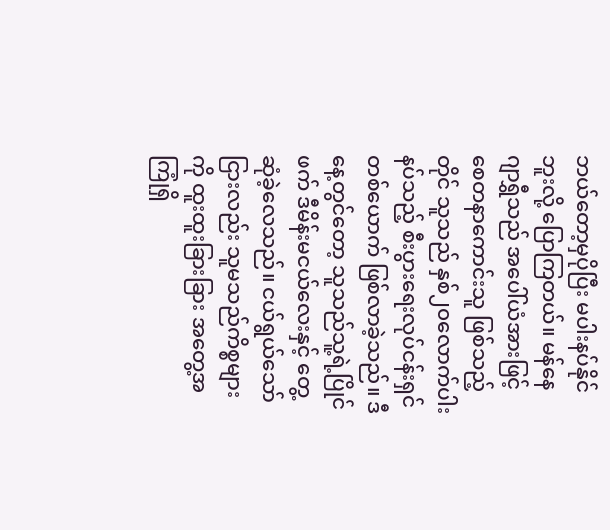ဘယ်တော့မှပိုပြီး မပါးနပ်နိုင်ဘူးလို့ ပြောကြတယ်။ မန်နေဂျာရွှီသည် အပေါ်ယံအားဖြင့် စေတနာကောင်းသူ ဖြစ်သည့်တိုင် သူသည် နှစ်၂၀လောက်ပါးနပ်သည့် စီးပွားရေးလုပ်ငန်းရှင်တစ်ယောက် ဖြစ်လာခဲ့သည်။ ဒီနေ့တွင်တော့ သူသည်သူ့ရဲ့ပြိုင်ဖက် ဒီမိန်းမငယ်လေးနှင့် တွေ့ဆုံခဲ့လေသည်။ ငယ်ရွယ်သော်ငြားလည်း သူမသည်ကိစ္စများကို ထူးထူးခြားခြား အတွေ့အကြုံရှိ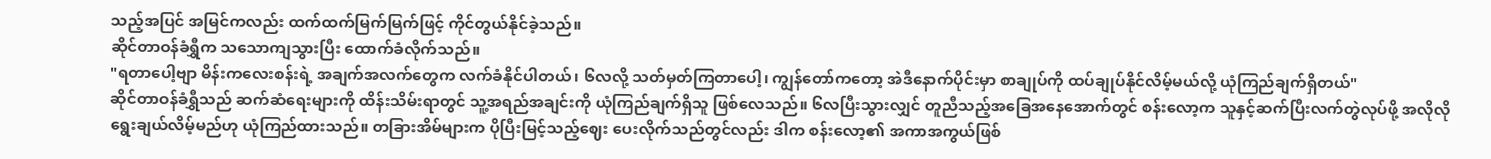သည့်အပြင် အမြင်ကလည်း ထက်ထက်မြက်မြက်ဖြင့် ကိုင်တွယ်နိုင်ခဲ့သည်။
ဆိုင်တာဝန်ခံရွှီက သသောကျသွားပြီး ထောက်ခံလိုက်သည်။
"ရတာပေါ့ဗျာ မိန်းကလေးစန်းရဲ့ အချက်အလက်တွေက လက်ခံနိုင်ပါတယ်၊ ၆လလို့ သတ်မှတ်ကြတာပေါ့၊ ကျွန်တော်ကတော့ အဲဒီနောက်ပိုင်းမှာ စာချုပ်ကို ထပ်ချုပ်နိုင်လိမ့်မယ်လို့ ယုံကြည်ချက်ရှိတယ်"
ဆိုင်တာဝန်ခံရွှီသည် ဆက်ဆံရေးများကို ထိန်းသိမ်းရာတွင် သူ့အရည်အချင်းကို ယုံကြည်ချက်ရှိသူ ဖြစ်လေသည်။ ၆လပြီးသွားလျှင် တူညီသည့်အခြေအနေအောက်တွင် စန်းလော့က သူနှင့်ဆက်ပြီးလက်တွဲလုပ်ဖို့ အလိုလိုရွေးချယ်လိမ့်မည်ဟု ယုံကြည်ထားသည်။ တခြားအိမ်များက ပိုပြီးမြင့်သည့်ဈေး ပေးလိုက်သည်တွင်လည်း ဒါက စန်းလော့၏ အကာအကွယ်ဖြစ်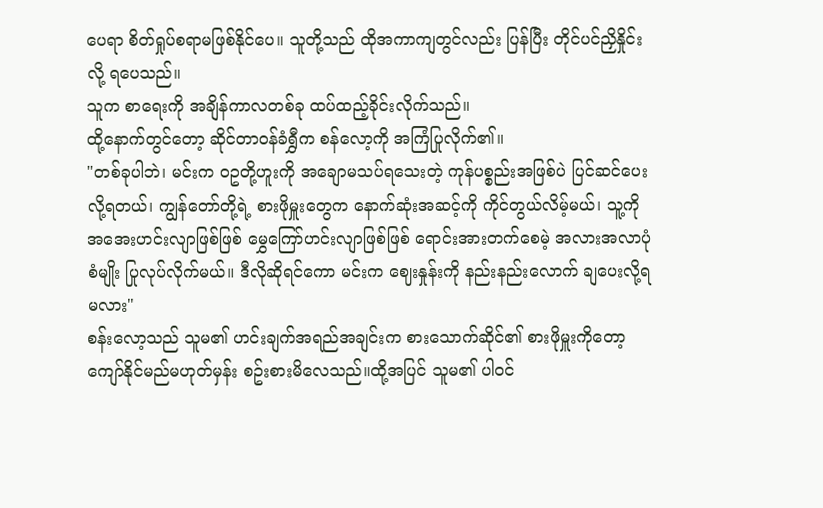ပေရာ စိတ်ရှုပ်စရာမဖြစ်နိုင်ပေ။ သူတို့သည် ထိုအကာကျတွင်လည်း ပြန်ပြီး တိုင်ပင်ညှိနှိုင်းလို့ ရပေသည်။
သူက စာရေးကို အချိန်ကာလတစ်ခု ထပ်ထည့်ခိုင်းလိုက်သည်။
ထို့နောက်တွင်တော့ ဆိုင်တာဝန်ခံရွှီက စန်လော့ကို အကြံပြုလိုက်၏။
"တစ်ခုပါဘဲ၊ မင်းက ဝဥတို့ဟူးကို အချောမသပ်ရသေးတဲ့ ကုန်ပစ္စည်းအဖြစ်ပဲ ပြင်ဆင်ပေးလို့ရတယ်၊ ကျွန်တော်တို့ရဲ့ စားဖိုမှူးတွေက နောက်ဆုံးအဆင့်ကို ကိုင်တွယ်လိမ့်မယ်၊ သူ့ကို အအေးဟင်းလျာဖြစ်ဖြစ် မွှေကြော်ဟင်းလျာဖြစ်ဖြစ် ရောင်းအားတက်စေမဲ့ အလားအလာပုံစံမျိုး ပြုလုပ်လိုက်မယ်။ ဒီလိုဆိုရင်ကော မင်းက ဈေးနှုန်းကို နည်းနည်းလောက် ချပေးလို့ရမလား"
စန်းလော့သည် သူမ၏ ဟင်းချက်အရည်အချင်းက စားသောက်ဆိုင်၏ စားဖိုမှူးကိုတော့ ကျော်နိုင်မည်မဟုတ်မှန်း စဥ်းစားမိလေသည်။ထို့အပြင် သူမ၏ ပါဝင်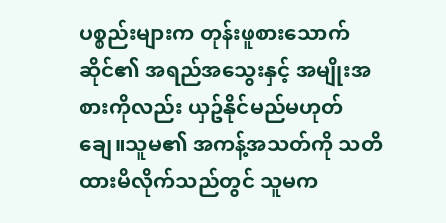ပစ္စည်းများက တုန်းဖူစားသောက်ဆိုင်၏ အရည်အသွေးနှင့် အမျိုးအစားကိုလည်း ယှဥ်နိုင်မည်မဟုတ်ချေ။သူမ၏ အကန့်အသတ်ကို သတိထားမိလိုက်သည်တွင် သူမက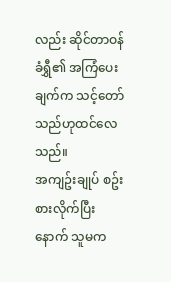လည်း ဆိုင်တာဝန်ခံရွှီ၏ အကြံပေးချက်က သင့်တော်သည်ဟုထင်လေသည်။
အကျဥ်းချုပ် စဥ်းစားလိုက်ပြီးနောက် သူမက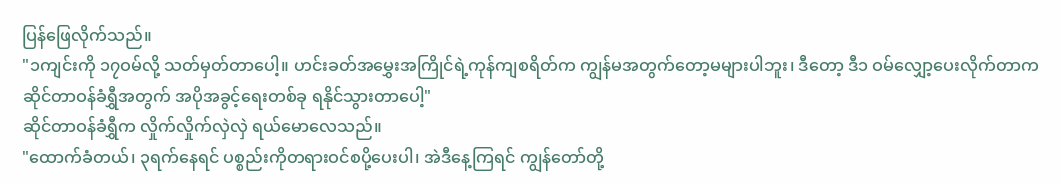ပြန်ဖြေလိုက်သည်။
"၁ကျင်းကို ၁၇ဝမ်လို့ သတ်မှတ်တာပေါ့။ ဟင်းခတ်အမွှေးအကြိုင်ရဲ့ကုန်ကျစရိတ်က ကျွန်မအတွက်တော့မများပါဘူး၊ ဒီတော့ ဒီ၁ ဝမ်လျှော့ပေးလိုက်တာက ဆိုင်တာဝန်ခံရွှီအတွက် အပိုအခွင့်ရေးတစ်ခု ရနိုင်သွားတာပေါ့"
ဆိုင်တာဝန်ခံရွှီက လှိုက်လှိုက်လှဲလှဲ ရယ်မောလေသည်။
"ထောက်ခံတယ်၊ ၃ရက်နေရင် ပစ္စည်းကိုတရားဝင်စပို့ပေးပါ၊ အဲဒီနေ့ကြရင် ကျွန်တော်တို့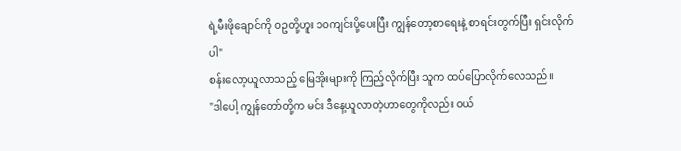ရဲ့မီးဖိုချောင်ကို ဝဥတို့ဟူး ၁၀ကျင်းပို့ပေးပြီး ကျွန်တော့စာရေးနဲ့ စာရင်းတွက်ပြီး ရှင်းလိုက်ပါ"
စန်းလော့ယူလာသည့် မြေအိုးများကို ကြည့်လိုက်ပြီး သူက ထပ်ပြောလိုက်လေသည်။
"ဒါပေါ့ ကျွန်တော်တို့က မင်း ဒီနေ့ယူလာတဲ့ဟာတွေကိုလည်း ဝယ်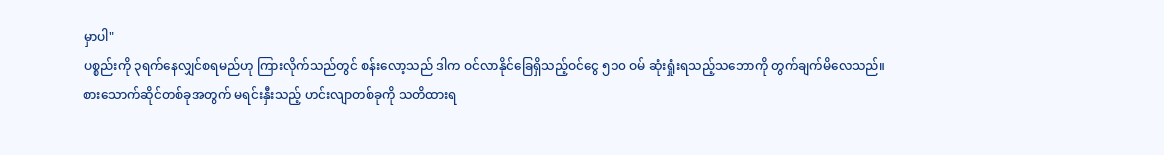မှာပါ"
ပစ္စည်းကို ၃ရက်နေလျှင်စရမည်ဟု ကြားလိုက်သည်တွင် စန်းလော့သည် ဒါက ဝင်လာနိုင်ခြေရှိသည့်ဝင်ငွေ ၅၁၀ ဝမ် ဆုံးရှုံးရသည့်သဘောကို တွက်ချက်မိလေသည်။
စားသောက်ဆိုင်တစ်ခုအတွက် မရင်းနှီးသည့် ဟင်းလျာတစ်ခုကို သတိထားရ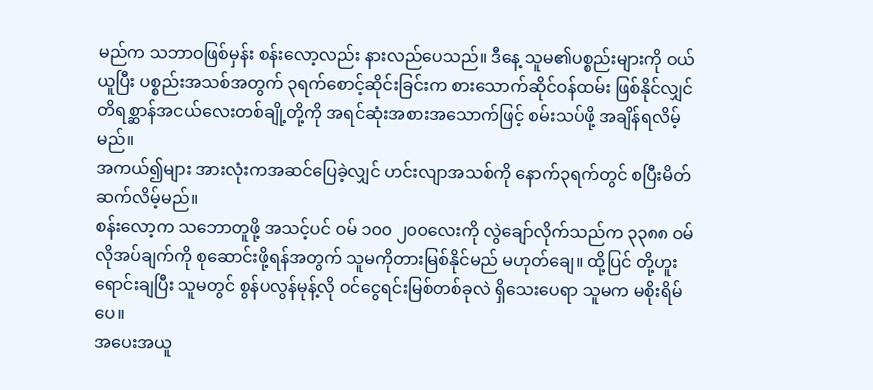မည်က သဘာဝဖြစ်မှန်း စန်းလော့လည်း နားလည်ပေသည်။ ဒီနေ့ သူမ၏ပစ္စည်းများကို ဝယ်ယူပြီး ပစ္စည်းအသစ်အတွက် ၃ရက်စောင့်ဆိုင်းခြင်းက စားသောက်ဆိုင်ဝန်ထမ်း ဖြစ်နိုင်လျှင် တိရစ္ဆာန်အငယ်လေးတစ်ချို့တို့ကို အရင်ဆုံးအစားအသောက်ဖြင့် စမ်းသပ်ဖို့ အချိန်ရလိမ့်မည်။
အကယ်၍များ အားလုံးကအဆင်ပြေခဲ့လျှင် ဟင်းလျာအသစ်ကို နောက်၃ရက်တွင် စပြီးမိတ်ဆက်လိမ့်မည်။
စန်းလော့က သဘောတူဖို့ အသင့်ပင် ဝမ် ၁၀၀ ၂၀၀လေးကို လွဲချော်လိုက်သည်က ၃၃၈၈ ဝမ်လိုအပ်ချက်ကို စုဆောင်းဖို့ရန်အတွက် သူမကိုတားမြစ်နိုင်မည် မဟုတ်ချေ။ ထို့ပြင် တို့ဟူးရောင်းချပြီး သူမတွင် စွန်ပလွန်မုန့်လို ဝင်ငွေရင်းမြစ်တစ်ခုလဲ ရှိသေးပေရာ သူမက မစိုးရိမ်ပေ။
အပေးအယူ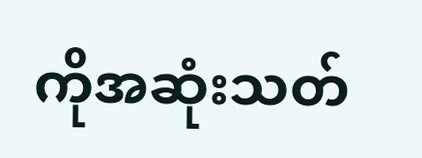ကိုအဆုံးသတ်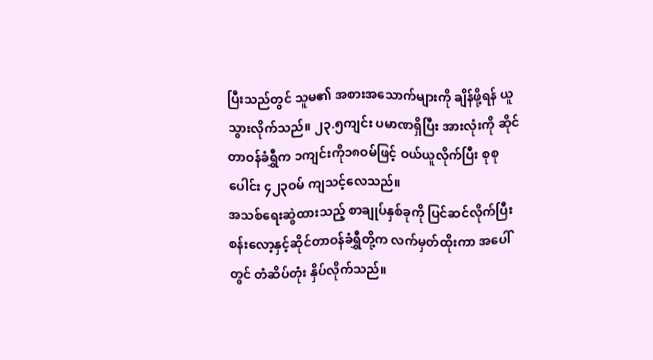ပြီးသည်တွင် သူမ၏ အစားအသောက်များကို ချိန်ဖို့ရန် ယူသွားလိုက်သည်။ ၂၃.၅ကျင်း ပမာဏရှိပြီး အားလုံးကို ဆိုင်တာဝန်ခံရွှီက ၁ကျင်းကို၁၈ဝမ်ဖြင့် ဝယ်ယူလိုက်ပြီး စုစုပေါင်း ၄၂၃ဝမ် ကျသင့်လေသည်။
အသစ်ရေးဆွဲထားသည့် စာချုပ်နှစ်ခုကို ပြင်ဆင်လိုက်ပြီး စန်းလော့နှင့်ဆိုင်တာဝန်ခံရွှီတို့က လက်မှတ်ထိုးကာ အပေါ်တွင် တံဆိပ်တုံး နှိပ်လိုက်သည်။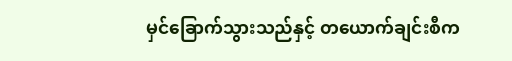မှင်ခြောက်သွားသည်နှင့် တယောက်ချင်းစီက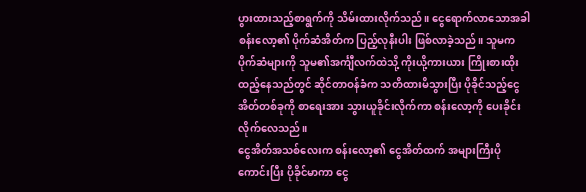ပွားထားသည့်စာရွက်ကို သိမ်းထားလိုက်သည်။ ငွေရောက်လာသောအခါ စန်းလော့၏ ပိုက်ဆံအိတ်က ပြည့်လုနီးပါး ဖြစ်လာခဲ့သည်။ သူမက ပိုက်ဆံများကို သူမ၏အင်္ကျီလက်ထဲသို့ ကိုးယို့ကားယား ကြိုးစားထိုးထည့်နေသည်တွင် ဆိုင်တာဝန်ခံက သတိထားမိသွားပြီး ပိုခိုင်သည့်ငွေအိတ်တစ်ခုကို စာရေးအား သွားယူခိုင်းလိုက်ကာ စန်းလော့ကို ပေးခိုင်းလိုက်လေသည်။
ငွေအိတ်အသစ်လေးက စန်းလော့၏ ငွေအိတ်ထက် အများကြီးပိုကောင်းပြီး ပိုခိုင်မာကာ ငွေ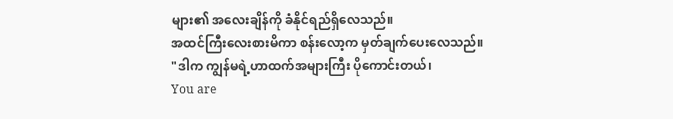များ၏ အလေးချိန်ကို ခံနိုင်ရည်ရှိလေသည်။
အထင်ကြီးလေးစားမိကာ စန်းလော့က မှတ်ချက်ပေးလေသည်။
"ဒါက ကျွန်မရဲ့ဟာထက်အများကြီး ပိုကောင်းတယ်၊
You are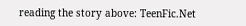reading the story above: TeenFic.Net